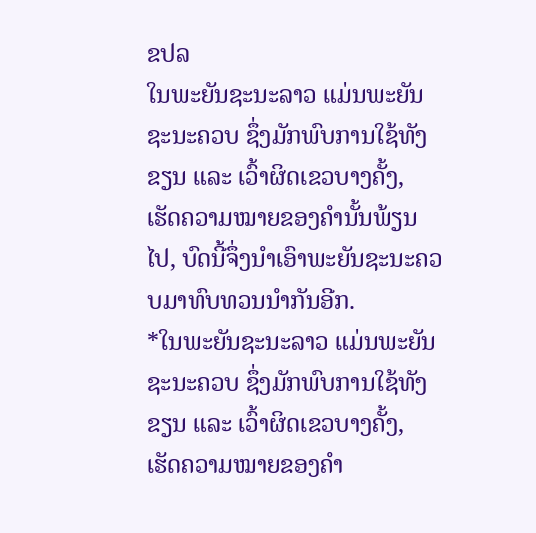ຂປລ
ໃນພະຍັນຊະນະລາວ ແມ່ນພະຍັນຊະນະຄວບ ຊຶ່ງມັກພົບການໃຊ້ທັງຂຽນ ແລະ ເວົ້າຜິດເຂວບາງຄັ້ງ, ເຮັດຄວາມໝາຍຂອງຄໍານັ້ນພ້ຽນໄປ, ບົດນີ້ຈຶ່ງນໍາເອົາພະຍັນຊະນະຄວບມາທົບທວນນໍາກັນອີກ.
*ໃນພະຍັນຊະນະລາວ ແມ່ນພະຍັນຊະນະຄວບ ຊຶ່ງມັກພົບການໃຊ້ທັງຂຽນ ແລະ ເວົ້າຜິດເຂວບາງຄັ້ງ, ເຮັດຄວາມໝາຍຂອງຄໍາ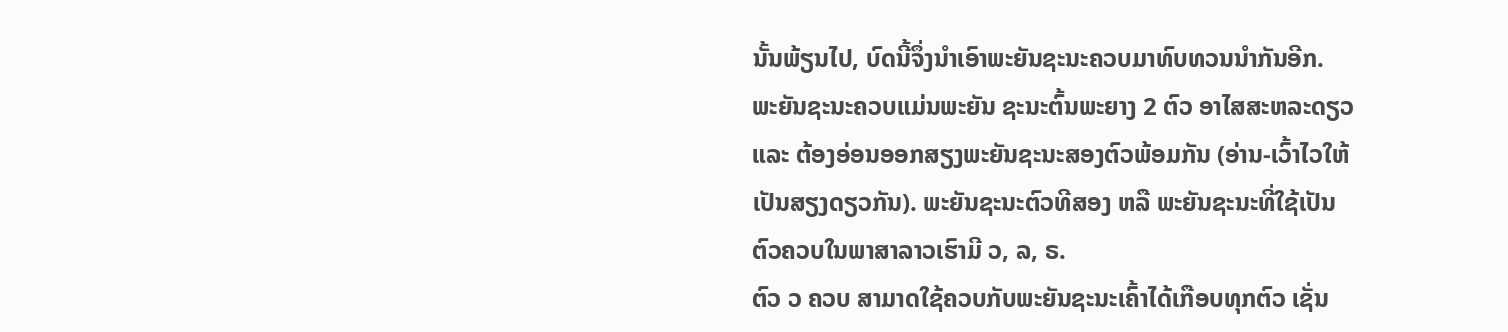ນັ້ນພ້ຽນໄປ, ບົດນີ້ຈຶ່ງນໍາເອົາພະຍັນຊະນະຄວບມາທົບທວນນໍາກັນອີກ. ພະຍັນຊະນະຄວບແມ່ນພະຍັນ ຊະນະຕົ້ນພະຍາງ 2 ຕົວ ອາໄສສະຫລະດຽວ ແລະ ຕ້ອງອ່ອນອອກສຽງພະຍັນຊະນະສອງຕົວພ້ອມກັນ (ອ່ານ-ເວົ້າໄວໃຫ້ເປັນສຽງດຽວກັນ). ພະຍັນຊະນະຕົວທີສອງ ຫລື ພະຍັນຊະນະທີ່ໃຊ້ເປັນຕົວຄວບໃນພາສາລາວເຮົາມີ ວ, ລ, ຣ.
ຕົວ ວ ຄວບ ສາມາດໃຊ້ຄວບກັບພະຍັນຊະນະເຄົ້າໄດ້ເກືອບທຸກຕົວ ເຊັ່ນ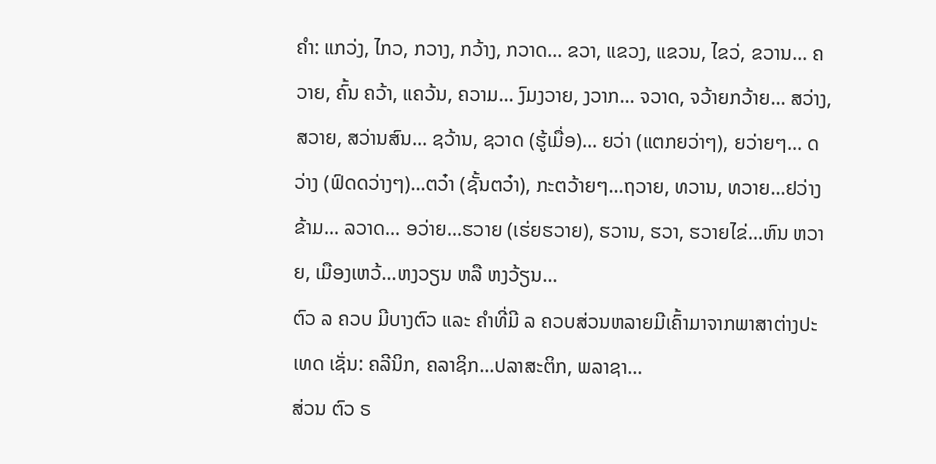ຄໍາ: ແກວ່ງ, ໄກວ, ກວາງ, ກວ້າງ, ກວາດ... ຂວາ, ແຂວງ, ແຂວນ, ໄຂວ່, ຂວານ... ຄວາຍ, ຄົ້ນ ຄວ້າ, ແຄວ້ນ, ຄວາມ... ງົມງວາຍ, ງວາກ... ຈວາດ, ຈວ້າຍກວ້າຍ... ສວ່າງ, ສວາຍ, ສວ່ານສົນ... ຊວ້ານ, ຊວາດ (ຮູ້ເມື່ອ)... ຍວ່າ (ແຕກຍວ່າໆ), ຍວ່າຍໆ... ດວ່າງ (ຟົດດວ່າງໆ)...ຕວ໋າ (ຊັ້ນຕວ໋າ), ກະຕວ້າຍໆ...ຖວາຍ, ທວານ, ທວາຍ...ຢວ່າງຂ້າມ... ລວາດ... ອວ່າຍ...ຮວາຍ (ເຮ່ຍຮວາຍ), ຮວານ, ຮວາ, ຮວາຍໄຂ່...ຫົນ ຫວາຍ, ເມືອງເຫວ້...ຫງວຽນ ຫລື ຫງວ້ຽນ...
ຕົວ ລ ຄວບ ມີບາງຕົວ ແລະ ຄໍາທີ່ມີ ລ ຄວບສ່ວນຫລາຍມີເຄົ້າມາຈາກພາສາຕ່າງປະເທດ ເຊັ່ນ: ຄລີນິກ, ຄລາຊິກ...ປລາສະຕິກ, ພລາຊາ...
ສ່ວນ ຕົວ ຣ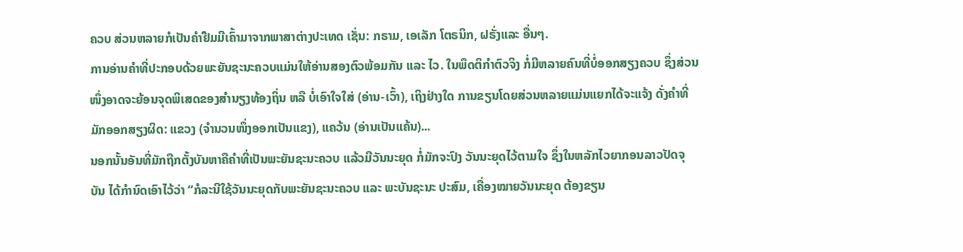ຄວບ ສ່ວນຫລາຍກໍເປັນຄໍາຢືມມີເຄົ້າມາຈາກພາສາຕ່າງປະເທດ ເຊັ່ນ: ກຣາມ, ເອເລັກ ໂຕຣນິກ, ຝຣັ່ງແລະ ອື່ນໆ.
ການອ່ານຄໍາທີ່ປະກອບດ້ວຍພະຍັນຊະນະຄວບແມ່ນໃຫ້ອ່ານສອງຕົວພ້ອມກັນ ແລະ ໄວ. ໃນພຶດຕິກໍາຕົວຈິງ ກໍ່ມີຫລາຍຄົນທີ່ບໍ່ອອກສຽງຄວບ ຊຶ່ງສ່ວນໜຶ່ງອາດຈະຍ້ອນຈຸດພິເສດຂອງສໍານຽງທ້ອງຖິ່ນ ຫລື ບໍ່ເອົາໃຈໃສ່ (ອ່ານ-ເວົ້າ), ເຖິງຢ່າງໃດ ການຂຽນໂດຍສ່ວນຫລາຍແມ່ນແຍກໄດ້ຈະແຈ້ງ ດັ່ງຄໍາທີ່ມັກອອກສຽງຜິດ: ແຂວງ (ຈໍານວນໜຶ່ງອອກເປັນແຂງ), ແຄວ້ນ (ອ່ານເປັນແຄ້ນ)...
ນອກນັ້ນອັນທີ່ມັກຖືກຕັ້ງບັນຫາຄືຄໍາທີ່ເປັນພະຍັນຊະນະຄວບ ແລ້ວມີວັນນະຍຸດ ກໍ່ມັກຈະປົງ ວັນນະຍຸດໄວ້ຕາມໃຈ ຊຶ່ງໃນຫລັກໄວຍາກອນລາວປັດຈຸບັນ ໄດ້ກໍານົດເອົາໄວ້ວ່າ “ກໍລະນີໃຊ້ວັນນະຍຸດກັບພະຍັນຊະນະຄວບ ແລະ ພະບັນຊະນະ ປະສົມ, ເຄື່ອງໝາຍວັນນະຍຸດ ຕ້ອງຂຽນ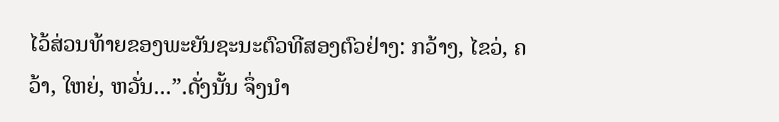ໄວ້ສ່ວນທ້າຍຂອງພະຍັນຊະນະຕົວທີສອງຕົວຢ່າງ: ກວ້າງ, ໄຂວ່, ຄວ້າ, ໃຫຍ່, ຫວັ່ນ...”.ດັ່ງນັ້ນ ຈຶ່ງນໍາ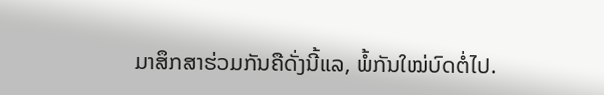ມາສຶກສາຮ່ວມກັນຄືດັ່ງນີ້ແລ, ພໍ້ກັນໃໝ່ບົດຕໍ່ໄປ.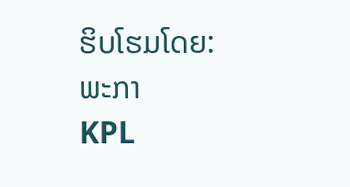ຮິບໂຮມໂດຍ: ພະກາ
KPL